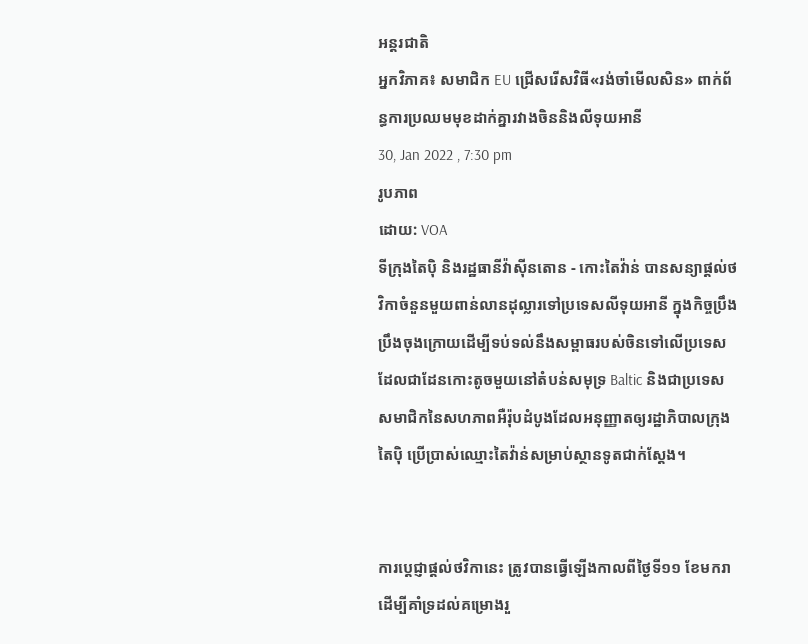អន្តរជាតិ
អ្នកវិភាគ៖ សមាជិក EU ជ្រើសរើសវិធី«រង់ចាំមើលសិន» ពាក់ព័ន្ធការប្រឈមមុខដាក់គ្នារវាងចិននិងលីទុយអានី
30, Jan 2022 , 7:30 pm
រូបភាព
ដោយ: VOA
ទីក្រុងតៃប៉ិ និងរដ្ឋធានីវ៉ាស៊ីនតោន - កោះតៃវ៉ាន់ បានសន្យាផ្ដល់ថវិកាចំនួនមួយពាន់លានដុល្លារទៅប្រទេសលីទុយអានី ក្នុងកិច្ចប្រឹងប្រឹងចុងក្រោយដើម្បីទប់ទល់នឹងសម្ពាធរបស់ចិនទៅលើប្រទេសដែលជាដែនកោះតូចមួយនៅតំបន់សមុទ្រ Baltic និងជាប្រទេសសមាជិកនៃសហភាពអឺរ៉ុបដំបូងដែលអនុញ្ញាតឲ្យរដ្ឋាភិបាលក្រុងតៃប៉ិ ប្រើប្រាស់ឈ្មោះតៃវ៉ាន់សម្រាប់ស្ថានទូតជាក់ស្តែង។


ការប្ដេជ្ញាផ្ដល់ថវិកានេះ ត្រូវបានធ្វើឡើងកាលពីថ្ងៃទី១១ ខែមករា ដើម្បីគាំទ្រដល់គម្រោងរួ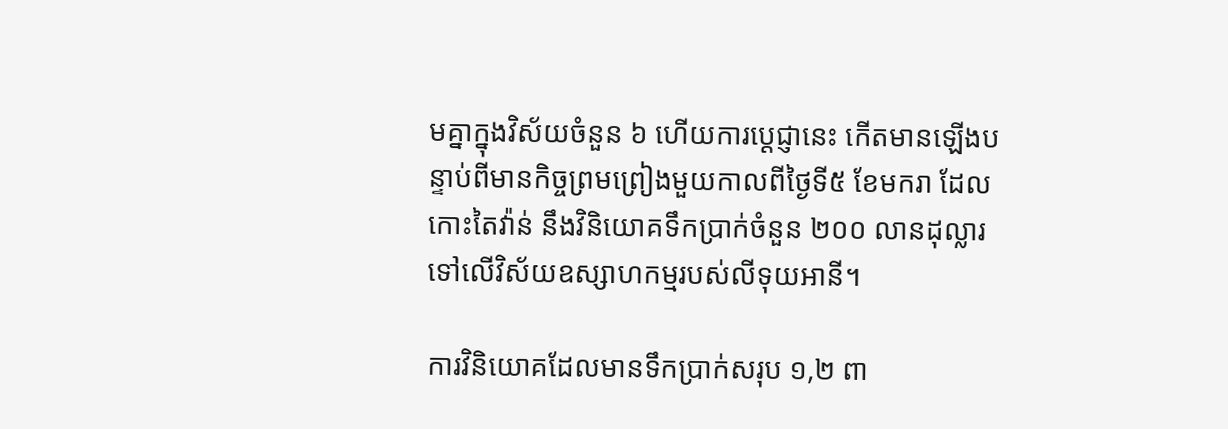មគ្នាក្នុងវិស័យចំនួន ៦ ហើយការប្ដេជ្ញានេះ កើតមានឡើងបន្ទាប់ពីមានកិច្ចព្រមព្រៀងមួយកាលពីថ្ងៃទី៥ ខែមករា ដែលកោះតៃវ៉ាន់ នឹងវិនិយោគទឹកប្រាក់ចំនួន ២០០ លានដុល្លារ ទៅលើវិស័យឧស្សាហកម្មរបស់លីទុយអានី។

ការវិនិយោគដែលមានទឹកប្រាក់សរុប ១,២ ពា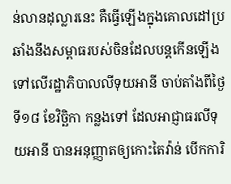ន់លានដុល្លារនេះ គឺធ្វើឡើងក្នុងគោលដៅប្រឆាំងនឹងសម្ពាធរបស់ចិនដែលបន្តកើនឡើងទៅលើរដ្ឋាភិបាលលីទុយអានី ចាប់តាំងពីថ្ងៃទី១៨ ខែវិច្ឆិកា កន្លងទៅ ដែលអាជ្ញាធរលីទុយអានី បានអនុញ្ញាតឲ្យកោះតៃវ៉ាន់ បើកការិ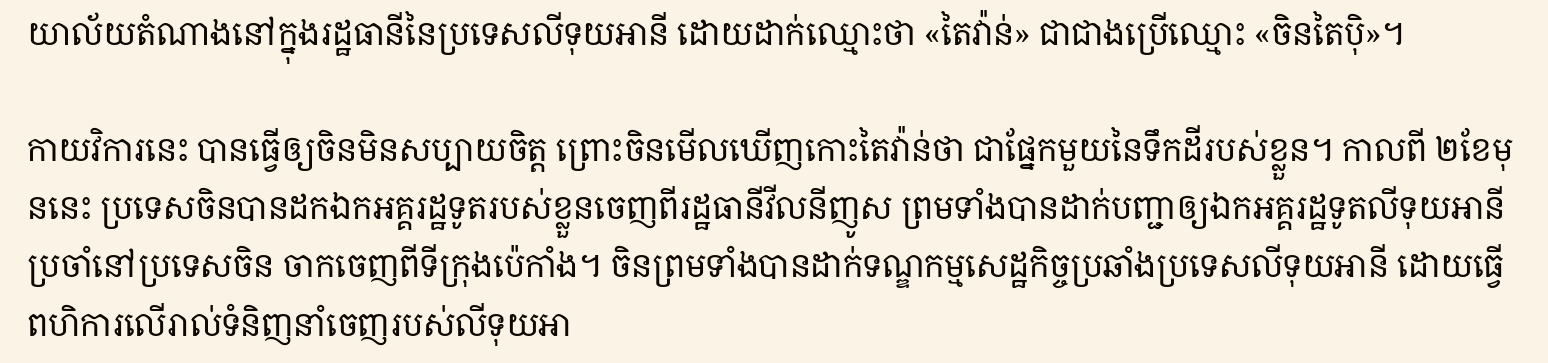យាល័យតំណាងនៅក្នុងរដ្ឋធានីនៃប្រទេសលីទុយអានី ដោយដាក់ឈ្មោះថា «តៃវ៉ាន់» ជាជាងប្រើឈ្មោះ «ចិនតៃប៉ិ»។

កាយវិការនេះ បានធ្វើឲ្យចិនមិនសប្បាយចិត្ត ព្រោះចិនមើលឃើញកោះតៃវ៉ាន់ថា ជាផ្នែកមួយនៃទឹកដីរបស់ខ្លួន។ កាលពី ២ខែមុននេះ ប្រទេសចិនបានដកឯកអគ្គរដ្ឋទូតរបស់ខ្លួនចេញពីរដ្ឋធានីវីលនីញូស ព្រមទាំងបានដាក់បញ្ជាឲ្យឯកអគ្គរដ្ឋទូតលីទុយអានីប្រចាំនៅប្រទេសចិន ចាកចេញពីទីក្រុងប៉េកាំង។ ចិនព្រមទាំងបានដាក់ទណ្ឌកម្មសេដ្ឋកិច្ចប្រឆាំងប្រទេសលីទុយអានី ដោយធ្វើពហិការលើរាល់ទំនិញនាំចេញរបស់លីទុយអា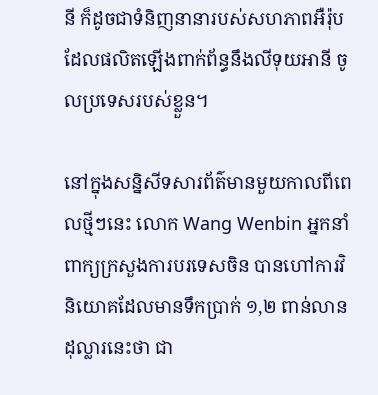នី ក៏ដូចជាទំនិញនានារបស់សហភាពអឺរ៉ុបដែលផលិតឡើងពាក់ព័ន្ធនឹងលីទុយអានី ចូលប្រទេសរបស់ខ្លួន។

នៅក្នុងសន្និសីទសារព័ត៌មានមួយកាលពីពេលថ្មីៗនេះ លោក Wang Wenbin អ្នកនាំពាក្យក្រសួងការបរទេសចិន បានហៅការវិនិយោគដែលមានទឹកប្រាក់ ១,២ ពាន់លានដុល្លារនេះថា ជា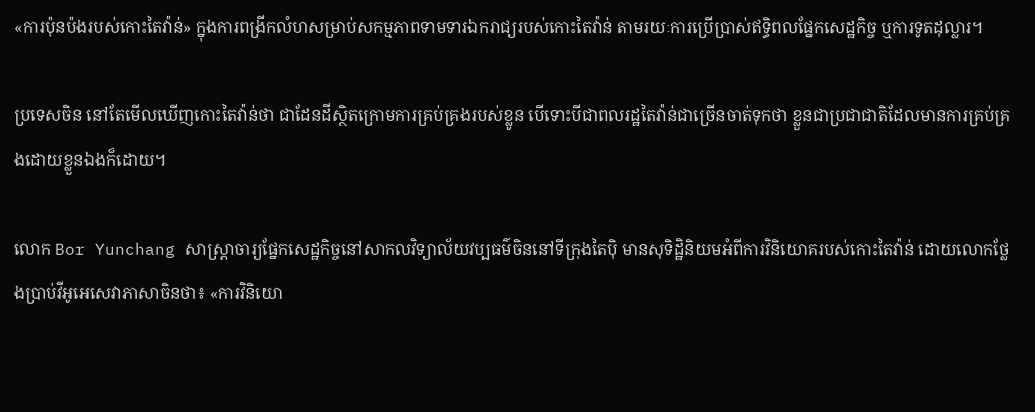«ការប៉ុនប៉ងរបស់កោះតៃវ៉ាន់» ក្នុងការពង្រីកលំហសម្រាប់សកម្មភាពទាមទារឯករាជ្យរបស់កោះតៃវ៉ាន់ តាមរយៈការប្រើប្រាស់ឥទ្ធិពលផ្នែកសេដ្ឋកិច្ច ឬការទូតដុល្លារ។

ប្រទេសចិន នៅតែមើលឃើញកោះតៃវ៉ាន់ថា ជាដែនដីស្ថិតក្រោមការគ្រប់គ្រងរបស់ខ្លូន បើទោះបីជាពលរដ្ឋតៃវ៉ាន់ជាច្រើនចាត់ទុកថា ខ្លួនជាប្រជាជាតិដែលមានការគ្រប់គ្រងដោយខ្លួនឯងក៏ដោយ។

លោក Bor Yunchang សាស្ត្រាចារ្យផ្នែកសេដ្ឋកិច្ចនៅសាកលវិទ្យាល័យវប្បធម៌ចិននៅទីក្រុងតៃប៉ិ មានសុទិដ្ឋិនិយមអំពីការវិនិយោគរបស់កោះតៃវ៉ាន់ ដោយលោកថ្លែងប្រាប់វីអូអេសេវាភាសាចិនថា៖ «ការវិនិយោ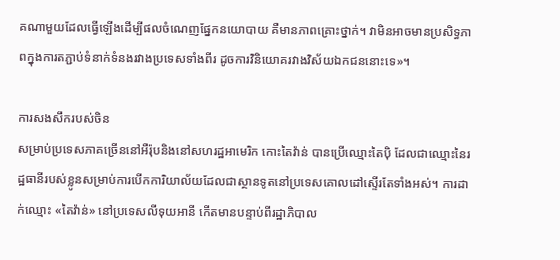គណាមួយដែលធ្វើឡើងដើម្បីផលចំណេញផ្នែកនយោបាយ គឺមានភាពគ្រោះថ្នាក់។ វាមិនអាចមានប្រសិទ្ធភាពក្នុងការតភ្ជាប់ទំនាក់ទំនងរវាងប្រទេសទាំងពីរ ដូចការវិនិយោគរវាងវិស័យឯកជននោះទេ»។

ការសងសឹករបស់ចិន
សម្រាប់ប្រទេសភាគច្រើននៅអឺរ៉ុបនិងនៅសហរដ្ឋអាមេរិក កោះតៃវ៉ាន់ បានប្រើឈ្មោះតៃប៉ិ ដែលជាឈ្មោះនៃរដ្ឋធានីរបស់ខ្លូនសម្រាប់ការបើកការិយាល័យដែលជាស្ថានទូតនៅប្រទេសគោលដៅស្ទើរតែទាំងអស់។ ការដាក់ឈ្មោះ «តៃវ៉ាន់» នៅប្រទេសលីទុយអានី កើតមានបន្ទាប់ពីរដ្ឋាភិបាល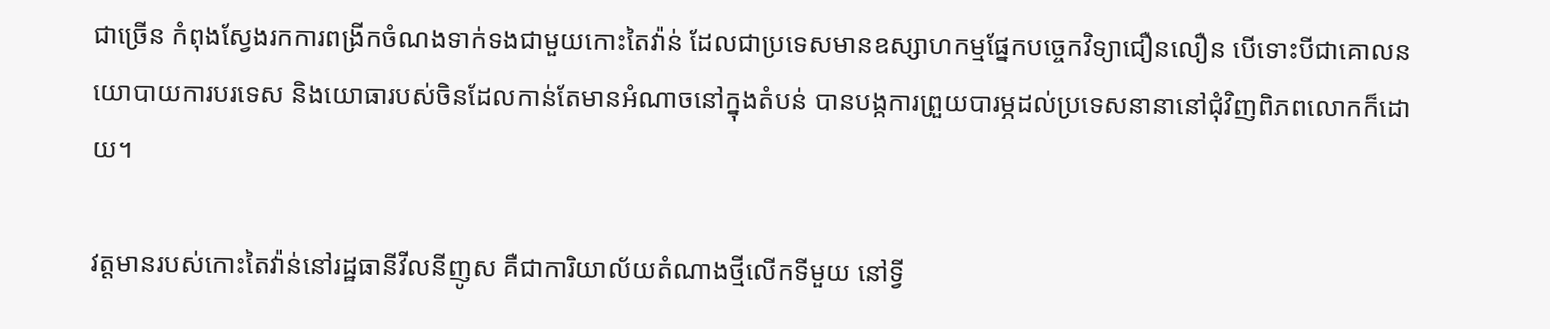ជាច្រើន កំពុងស្វែងរកការពង្រីកចំណងទាក់ទងជាមួយកោះតៃវ៉ាន់ ដែលជាប្រទេសមានឧស្សាហកម្មផ្នែកបច្ចេកវិទ្យាជឿនលឿន បើទោះបីជាគោលនយោបាយការបរទេស និងយោធារបស់ចិនដែលកាន់តែមានអំណាចនៅក្នុងតំបន់ បានបង្កការព្រួយបារម្ភដល់ប្រទេសនានានៅជុំវិញពិភពលោកក៏ដោយ។

វត្តមានរបស់កោះតៃវ៉ាន់នៅរដ្ឋធានីវីលនីញូស គឺជាការិយាល័យតំណាងថ្មីលើកទីមួយ នៅទ្វី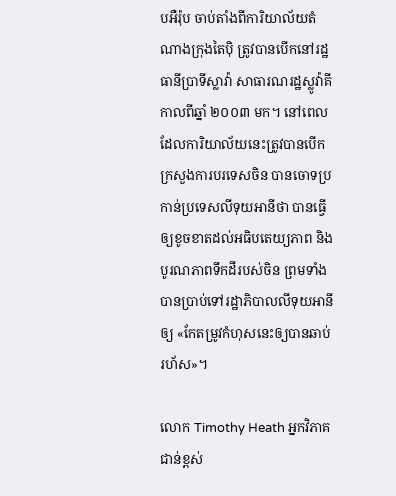បអឺរ៉ុប ចាប់តាំងពីការិយាល័យតំណាងក្រុងតៃប៉ិ ត្រូវបានបើកនៅរដ្ឋធានីប្រាទីស្លាវ៉ា សាធារណរដ្ឋស្លូវ៉ាគី កាលពីឆ្នាំ ២០០៣ មក។ នៅពេលដែលការិយាល័យនេះត្រូវបានបើក ក្រសួងការបរទេសចិន បានចោទប្រកាន់ប្រទេសលីទុយអានីថា បានធ្វើឲ្យខូចខាតដល់អធិបតេយ្យភាព និងបូរណភាពទឹកដីរបស់ចិន ព្រមទាំងបានប្រាប់ទៅរដ្ឋាភិបាលលីទុយអានីឲ្យ «កែតម្រូវកំហុសនេះឲ្យបានឆាប់រហ័ស»។

លោក Timothy Heath អ្នកវិភាគជាន់ខ្ពស់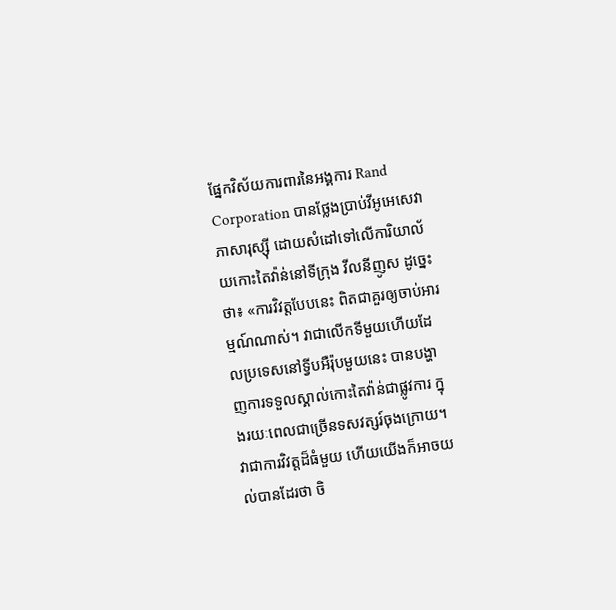ផ្នែកវិស័យការពារនៃអង្គការ Rand Corporation បានថ្លែងប្រាប់វីអូអេសេវាភាសារុស្ស៊ី ដោយសំដៅទៅលើការិយាល័យកោះតៃវ៉ាន់នៅទីក្រុង វីលនីញូស ដូច្នេះថា៖ «ការវិវត្តបែបនេះ ពិតជាគួរឲ្យចាប់អារម្មណ៍ណាស់។ វាជាលើកទីមួយហើយដែលប្រទេសនៅទ្វីបអឺរ៉ុបមួយនេះ បានបង្ហាញការទទួលស្គាល់កោះតៃវ៉ាន់ជាផ្លូវការ ក្នុងរយៈពេលជាច្រើនទសវត្សរ៍ចុងក្រោយ។ វាជាការវិវត្តដ៏ធំមួយ ហើយយើងក៏អាចយល់បានដែរថា ចិ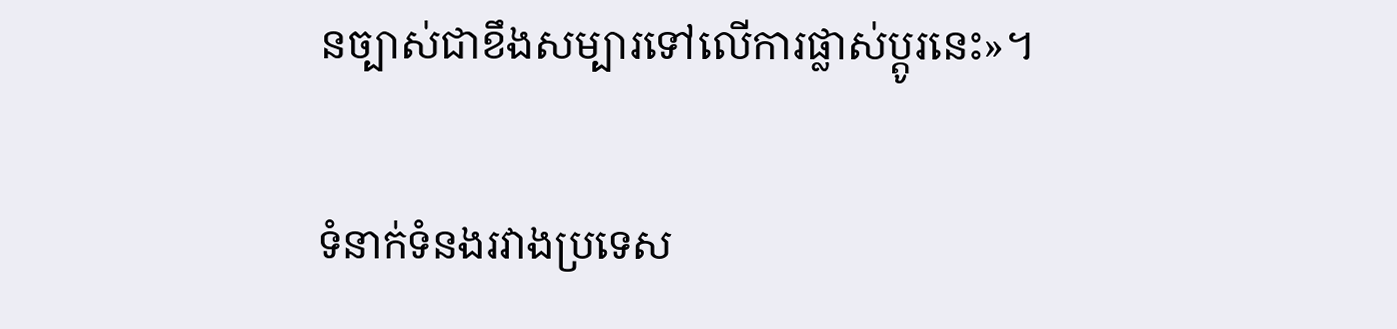នច្បាស់ជាខឹងសម្បារទៅលើការផ្លាស់ប្តូរនេះ»។

ទំនាក់ទំនងរវាងប្រទេស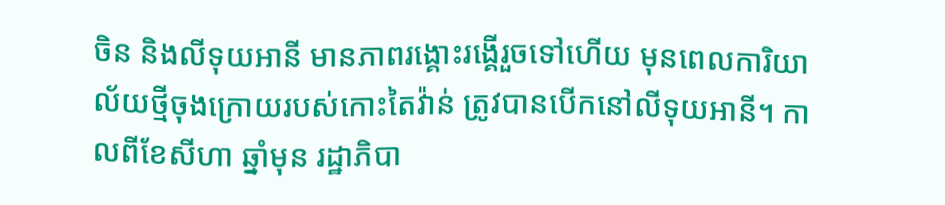ចិន និងលីទុយអានី មានភាពរង្គោះរង្គើរួចទៅហើយ មុនពេលការិយាល័យថ្មីចុងក្រោយរបស់កោះតៃវ៉ាន់ ត្រូវបានបើកនៅលីទុយអានី។ កាលពីខែសីហា ឆ្នាំមុន រដ្ឋាភិបា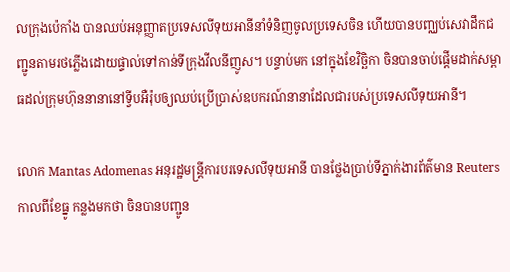លក្រុងប៉េកាំង បានឈប់អនុញ្ញាតប្រទេសលីទុយអានីនាំទំនិញចូលប្រទេសចិន ហើយបានបញ្ឈប់សេវាដឹកជញ្ជូនតាមរថភ្លើងដោយផ្ទាល់ទៅកាន់ទីក្រុងវីលនីញូស។ បន្ទាប់មក នៅក្នុងខែវិច្ឆិកា ចិនបានចាប់ផ្ដើមដាក់សម្ពាធដល់ក្រុមហ៊ុននានានៅទ្វីបអឺរ៉ុបឲ្យឈប់ប្រើប្រាស់ឧបករណ៍នានាដែលជារបស់ប្រទេសលីទុយអានី។

លោក Mantas Adomenas អនុរដ្ឋមន្ត្រីការបរទេសលីទុយអានី បានថ្លែងប្រាប់ទីភ្នាក់ងារព័ត៌មាន Reuters កាលពីខែធ្នូ កន្លងមកថា ចិនបានបញ្ជូន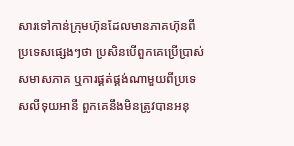សារទៅកាន់ក្រុមហ៊ុនដែលមានភាគហ៊ុនពីប្រទេសផ្សេងៗថា ប្រសិនបើពួកគេប្រើប្រាស់សមាសភាគ ឬការផ្គត់ផ្គង់ណាមួយពីប្រទេសលីទុយអានី ពួកគេនឹងមិនត្រូវបានអនុ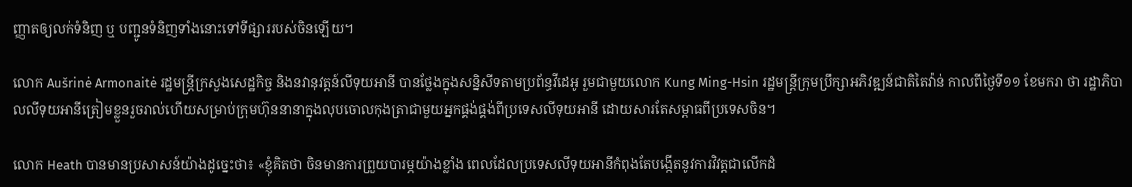ញ្ញាតឲ្យលក់ទំនិញ ឬ បញ្ជូនទំនិញទាំងនោះទៅទីផ្សាររបស់ចិនឡើយ។

លោក Aušrinė Armonaitė រដ្ឋមន្ត្រីក្រសួងសេដ្ឋកិច្ច និងនវានុវត្តន៍លីទុយអានី បានថ្លែងក្នុងសន្និសីទតាមប្រព័ន្ធវីដេអូ រួមជាមួយលោក Kung Ming-Hsin រដ្ឋមន្ត្រីក្រុមប្រឹក្សាអភិវឌ្ឍន៍ជាតិតៃវ៉ាន់ កាលពីថ្ងៃទី១១ ខែមករា ថា រដ្ឋាភិបាលលីទុយអានីត្រៀមខ្លួនរួចរាល់ហើយសម្រាប់ក្រុមហ៊ុននានាក្នុងលុបចោលកុងត្រាជាមួយអ្នកផ្គង់ផ្គង់ពីប្រទេសលីទុយអានី ដោយសារតែសម្ពាធពីប្រទេសចិន។

លោក Heath បានមានប្រសាសន៍យ៉ាងដូច្នេះថា៖ «ខ្ញុំគិតថា ចិនមានការព្រួយបារម្ភយ៉ាងខ្លាំង ពេលដែលប្រទេសលីទុយអានីកំពុងតែបង្កើតនូវការវិវត្តជាលើកដំ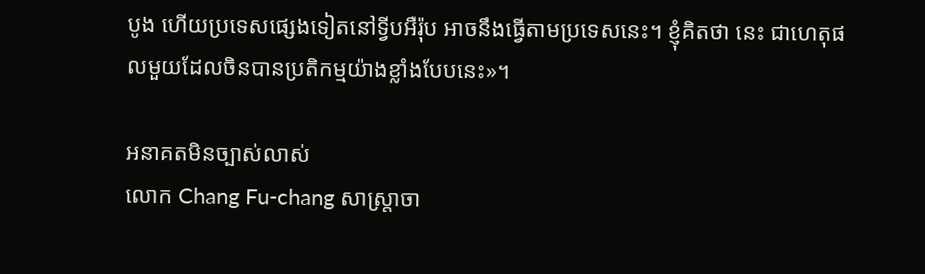បូង ហើយប្រទេសផ្សេងទៀតនៅទ្វីបអឺរ៉ុប អាចនឹងធ្វើតាមប្រទេសនេះ។ ខ្ញុំគិតថា នេះ ជាហេតុផលមួយដែលចិនបានប្រតិកម្មយ៉ាងខ្លាំងបែបនេះ»។

អនាគតមិនច្បាស់លាស់
លោក Chang Fu-chang សាស្ត្រាចា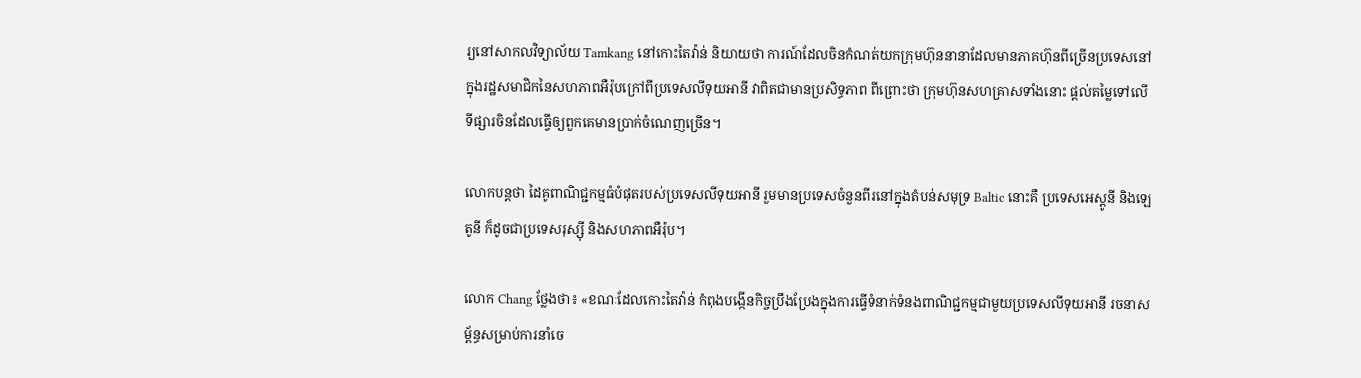រ្យនៅសាកលវិទ្យាល័យ Tamkang នៅកោះតៃវ៉ាន់ និយាយថា ការណ៍ដែលចិនកំណត់យកក្រុមហ៊ុននានាដែលមានភាគហ៊ុនពីច្រើនប្រទេសនៅក្នុងរដ្ឋសមាជិកនៃសហភាពអឺរ៉ុបក្រៅពីប្រទេសលីទុយអានី វាពិតជាមានប្រសិទ្ធភាព ពីព្រោះថា ក្រុមហ៊ុនសហគ្រាសទាំងនោះ ផ្ដល់តម្លៃទៅលើទីផ្សារចិនដែលធ្វើឲ្យពួកគេមានប្រាក់ចំណេញច្រើន។

លោកបន្តថា ដៃគូពាណិជ្ជកម្មធំបំផុតរបស់ប្រទេសលីទុយអានី រួមមានប្រទេសចំនួនពីរនៅក្នុងតំបន់សមុទ្រ Baltic នោះគឺ ប្រទេសអេស្តូនី និងឡេតូនី ក៏ដូចជាប្រទេសរុស្ស៊ី និងសហភាពអឺរ៉ុប។

លោក Chang ថ្លែងថា៖ «ខណៈដែលកោះតៃវ៉ាន់ កំពុងបង្កើនកិច្ចប្រឹងប្រែងក្នុងការធ្វើទំនាក់ទំនងពាណិជ្ជកម្មជាមួយប្រទេសលីទុយអានី រចនាសម្ព័ន្ធសម្រាប់ការនាំចេ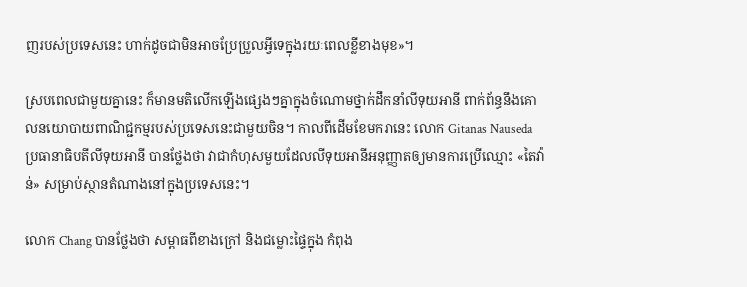ញរបស់ប្រទេសនេះ ហាក់ដូចជាមិនអាចប្រែប្រួលអ្វីទេក្នុងរយៈពេលខ្លីខាងមុខ»។

ស្របពេលជាមួយគ្នានេះ ក៏មានមតិលើកឡើងផ្សេងៗគ្នាក្នុងចំណោមថ្នាក់ដឹកនាំលីទុយអានី ពាក់ព័ន្ធនឹងគោលនយោបាយពាណិជ្ជកម្មរបស់ប្រទេសនេះជាមួយចិន។ កាលពីដើមខែមករានេះ លោក Gitanas Nauseda ប្រធានាធិបតីលីទុយអានី បានថ្លែងថា វាជាកំហុសមួយដែលលីទុយអានីអនុញ្ញាតឲ្យមានការប្រើឈ្មោះ «តៃវ៉ាន់» សម្រាប់ស្ថានតំណាងនៅក្នុងប្រទេសនេះ។

លោក Chang បានថ្លែងថា សម្ពាធពីខាងក្រៅ និងជម្លោះផ្ទៃក្នុង កំពុង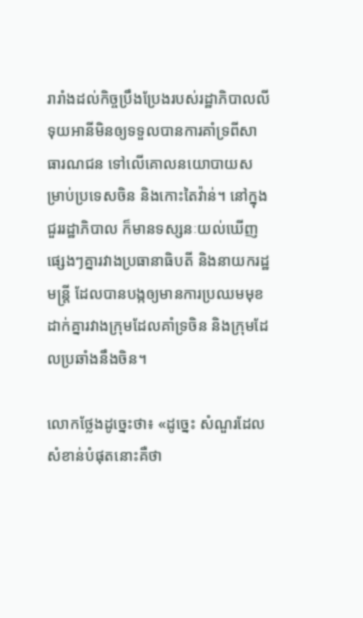រារាំងដល់កិច្ចប្រឹងប្រែងរបស់រដ្ឋាភិបាលលីទុយអានីមិនឲ្យទទួលបានការគាំទ្រពីសាធារណជន ទៅលើគោលនយោបាយសម្រាប់ប្រទេសចិន និងកោះតៃវ៉ាន់។ នៅក្នុងជួររដ្ឋាភិបាល ក៏មានទស្សនៈយល់ឃើញផ្សេងៗគ្នារវាងប្រធានាធិបតី និងនាយករដ្ឋមន្ត្រី ដែលបានបង្កឲ្យមានការប្រឈមមុខដាក់គ្នារវាងក្រុមដែលគាំទ្រចិន និងក្រុមដែលប្រឆាំងនឹងចិន។

លោកថ្លែងដូច្នេះថា៖ «ដូច្នេះ សំណួរដែលសំខាន់បំផុតនោះគឺថា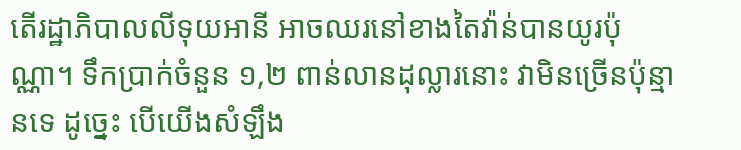តើរដ្ឋាភិបាលលីទុយអានី អាចឈរនៅខាងតៃវ៉ាន់បានយូរប៉ុណ្ណា។ ទឹកប្រាក់ចំនួន ១,២ ពាន់លានដុល្លារនោះ វាមិនច្រើនប៉ុន្មានទេ ដូច្នេះ បើយើងសំឡឹង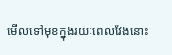មើលទៅមុខក្នុងរយៈពេលវែងនោះ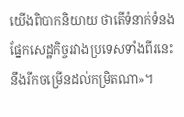យើងពិបាកនិយាយ ថាតើទំនាក់ទំនងផ្នែកសេដ្ឋកិច្ចរវាងប្រទេសទាំងពីរនេះនឹងរីកចម្រើនដល់កម្រិតណា»។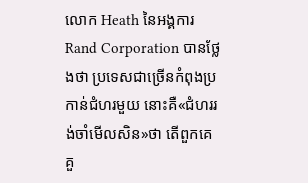លោក Heath នៃអង្គការ Rand Corporation បានថ្លែងថា ប្រទេសជាច្រើនកំពុងប្រកាន់ជំហរមួយ នោះគឺ«ជំហររង់ចាំមើលសិន»ថា តើពួកគេគួ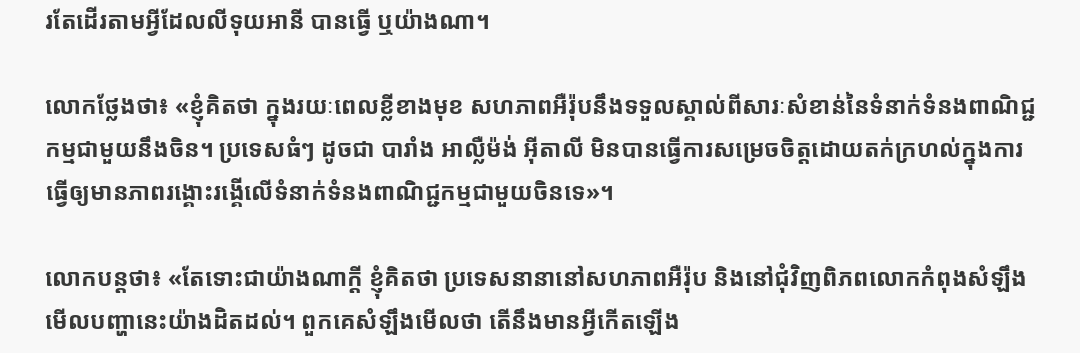រតែដើរតាមអ្វីដែលលីទុយអានី បានធ្វើ ឬយ៉ាងណា។

លោកថ្លែងថា៖ «ខ្ញុំគិតថា ក្នុងរយៈពេលខ្លីខាងមុខ សហភាពអឺរ៉ុបនឹងទទួលស្គាល់ពីសារៈសំខាន់នៃទំនាក់ទំនងពាណិជ្ជកម្មជាមួយនឹងចិន។ ប្រទេសធំៗ ដូចជា បារាំង អាល្លឺម៉ង់ អ៊ីតាលី មិនបានធ្វើការសម្រេចចិត្តដោយតក់ក្រហល់ក្នុងការធ្វើឲ្យមានភាពរង្គោះរង្គើលើទំនាក់ទំនងពាណិជ្ជកម្មជាមួយចិនទេ»។

លោកបន្តថា៖ «តែទោះជាយ៉ាងណាក្ដី ខ្ញុំគិតថា ប្រទេសនានានៅសហភាពអឺរ៉ុប និងនៅជុំវិញពិភពលោកកំពុងសំឡឹងមើលបញ្ហានេះយ៉ាងដិតដល់។ ពួកគេសំឡឹងមើលថា តើនឹងមានអ្វីកើតឡើង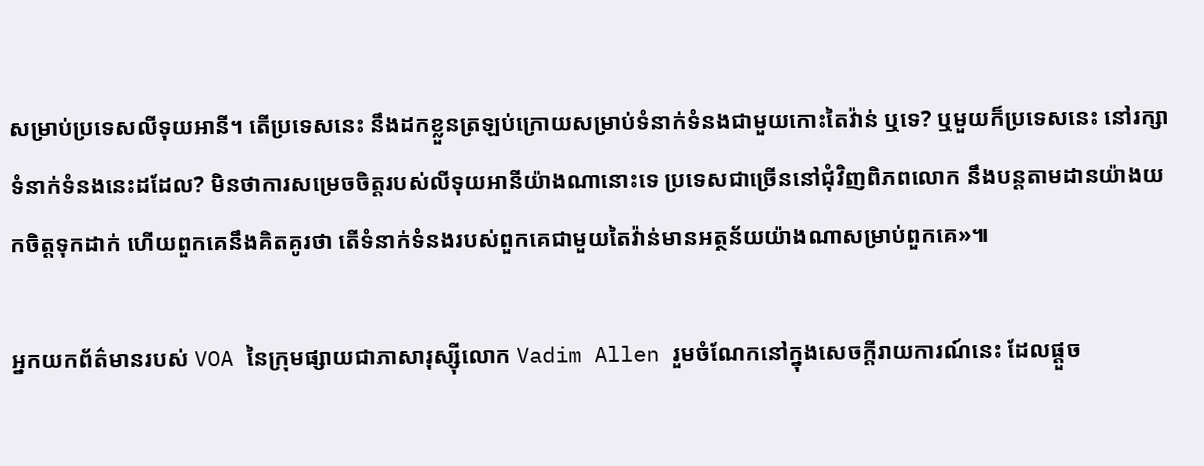សម្រាប់ប្រទេសលីទុយអានី។ តើប្រទេសនេះ នឹងដកខ្លួនត្រឡប់ក្រោយសម្រាប់ទំនាក់ទំនងជាមួយកោះតៃវ៉ាន់ ឬទេ? ឬមួយក៏ប្រទេសនេះ នៅរក្សាទំនាក់ទំនងនេះដដែល? មិនថាការសម្រេចចិត្តរបស់លីទុយអានីយ៉ាងណានោះទេ ប្រទេសជាច្រើននៅជុំវិញពិភពលោក នឹងបន្តតាមដានយ៉ាងយកចិត្តទុកដាក់ ហើយពួកគេនឹងគិតគូរថា តើទំនាក់ទំនងរបស់ពួកគេជាមួយតៃវ៉ាន់មានអត្ថន័យយ៉ាងណាសម្រាប់ពួកគេ»៕

អ្នកយកព័ត៌មានរបស់ VOA នៃក្រុមផ្សាយជាភាសារុស្ស៊ីលោក Vadim Allen រួមចំណែកនៅក្នុងសេចក្ដីរាយការណ៍នេះ ដែលផ្តួច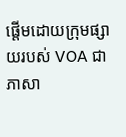ផ្តើមដោយក្រុមផ្សាយរបស់ VOA ជាភាសា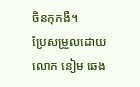ចិនកុកងឺ។
ប្រែសម្រួលដោយលោក នៀម ឆេង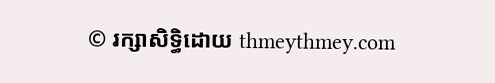© រក្សាសិទ្ធិដោយ thmeythmey.com